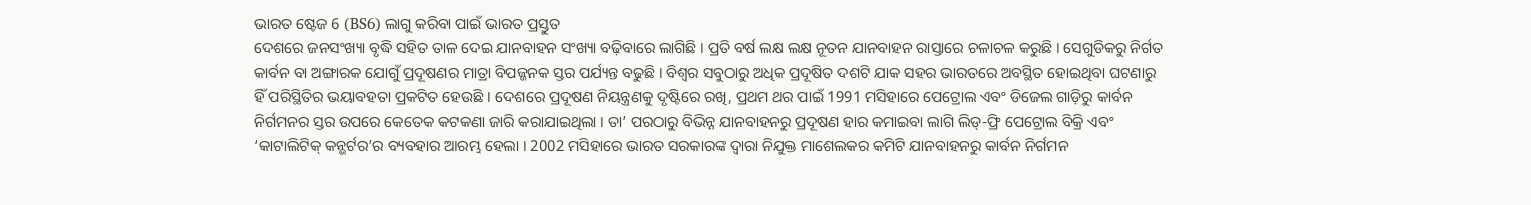ଭାରତ ଷ୍ଟେଜ 6 (BS6) ଲାଗୁ କରିବା ପାଇଁ ଭାରତ ପ୍ରସ୍ତୁତ
ଦେଶରେ ଜନସଂଖ୍ୟା ବୃଦ୍ଧି ସହିତ ତାଳ ଦେଇ ଯାନବାହନ ସଂଖ୍ୟା ବଢ଼ିବାରେ ଲାଗିଛି । ପ୍ରତି ବର୍ଷ ଲକ୍ଷ ଲକ୍ଷ ନୂତନ ଯାନବାହନ ରାସ୍ତାରେ ଚଳାଚଳ କରୁଛି । ସେଗୁଡିକରୁ ନିର୍ଗତ କାର୍ବନ ବା ଅଙ୍ଗାରକ ଯୋଗୁଁ ପ୍ରଦୂଷଣର ମାତ୍ରା ବିପଜ୍ଜନକ ସ୍ତର ପର୍ଯ୍ୟନ୍ତ ବଢୁଛି । ବିଶ୍ବର ସବୁଠାରୁ ଅଧିକ ପ୍ରଦୂଷିତ ଦଶଟି ଯାକ ସହର ଭାରତରେ ଅବସ୍ଥିତ ହୋଇଥିବା ଘଟଣାରୁ ହିଁ ପରିସ୍ଥିତିର ଭୟାବହତା ପ୍ରକଟିତ ହେଉଛି । ଦେଶରେ ପ୍ରଦୂଷଣ ନିୟନ୍ତ୍ରଣକୁ ଦୃଷ୍ଟିରେ ରଖି, ପ୍ରଥମ ଥର ପାଇଁ 1991 ମସିହାରେ ପେଟ୍ରୋଲ ଏବଂ ଡିଜେଲ ଗାଡ଼ିରୁ କାର୍ବନ ନିର୍ଗମନର ସ୍ତର ଉପରେ କେତେକ କଟକଣା ଜାରି କରାଯାଇଥିଲା । ତା’ ପରଠାରୁ ବିଭିନ୍ନ ଯାନବାହନରୁ ପ୍ରଦୂଷଣ ହାର କମାଇବା ଲାଗି ଲିଡ୍-ଫ୍ରି ପେଟ୍ରୋଲ ବିକ୍ରି ଏବଂ ‘କାଟାଲିଟିକ୍ କନ୍ଭର୍ଟର’ର ବ୍ୟବହାର ଆରମ୍ଭ ହେଲା । 2002 ମସିହାରେ ଭାରତ ସରକାରଙ୍କ ଦ୍ବାରା ନିଯୁକ୍ତ ମାଶେଲକର କମିଟି ଯାନବାହନରୁ କାର୍ବନ ନିର୍ଗମନ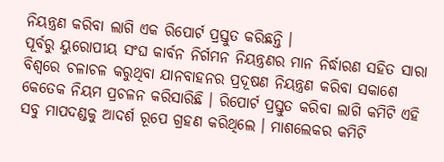ନିୟନ୍ତ୍ରଣ କରିବା ଲାଗି ଏକ ରିପୋର୍ଟ ପ୍ରସ୍ତୁତ କରିଛନ୍ତି ।
ପୂର୍ବରୁ ୟୁରୋପୀୟ ସଂଘ କାର୍ବନ ନିର୍ଗମନ ନିୟନ୍ତ୍ରଣର ମାନ ନିର୍ଦ୍ଧାରଣ ସହିତ ସାରା ବିଶ୍ବରେ ଚଳାଚଳ କରୁଥିବା ଯାନବାହନର ପ୍ରଦୂଷଣ ନିୟନ୍ତ୍ରଣ କରିବା ସକାଶେ କେତେକ ନିୟମ ପ୍ରଚଳନ କରିସାରିଛି । ରିପୋର୍ଟ ପ୍ରସ୍ତୁତ କରିବା ଲାଗି କମିଟି ଏହି ସବୁ ମାପଦଣ୍ଡକୁ ଆଦର୍ଶ ରୂପେ ଗ୍ରହଣ କରିଥିଲେ । ମାଶଲେକର କମିଟି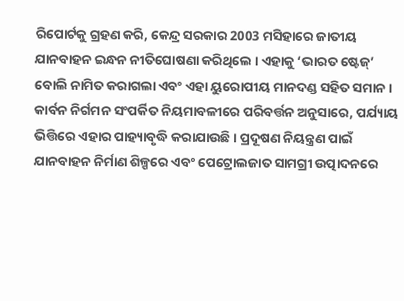ରିପୋର୍ଟକୁ ଗ୍ରହଣ କରି, କେନ୍ଦ୍ର ସରକାର 2003 ମସିହାରେ ଜାତୀୟ ଯାନବାହନ ଇନ୍ଧନ ନୀତିଘୋଷଣା କରିଥିଲେ । ଏହାକୁ ‘ଭାରତ ଷ୍ଟେଜ୍’ ବୋଲି ନାମିତ କରାଗଲା ଏବଂ ଏହା ୟୁରୋପୀୟ ମାନଦଣ୍ଡ ସହିତ ସମାନ । କାର୍ବନ ନିର୍ଗମନ ସଂପର୍କିତ ନିୟମାବଳୀରେ ପରିବର୍ତ୍ତନ ଅନୁସାରେ, ପର୍ଯ୍ୟାୟ ଭିତ୍ତିରେ ଏହାର ପାହ୍ୟାବୃଦ୍ଧି କରାଯାଉଛି । ପ୍ରଦୂଷଣ ନିୟନ୍ତ୍ରଣ ପାଇଁ ଯାନବାହନ ନିର୍ମାଣ ଶିଳ୍ପରେ ଏବଂ ପେଟ୍ରୋଲଜାତ ସାମଗ୍ରୀ ଉତ୍ପାଦନରେ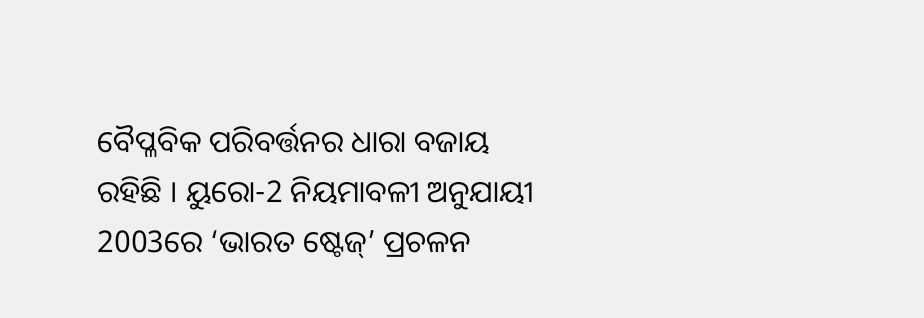ବୈପ୍ଳବିକ ପରିବର୍ତ୍ତନର ଧାରା ବଜାୟ ରହିଛି । ୟୁରୋ-2 ନିୟମାବଳୀ ଅନୁଯାୟୀ 2003ରେ ‘ଭାରତ ଷ୍ଟେଜ୍’ ପ୍ରଚଳନ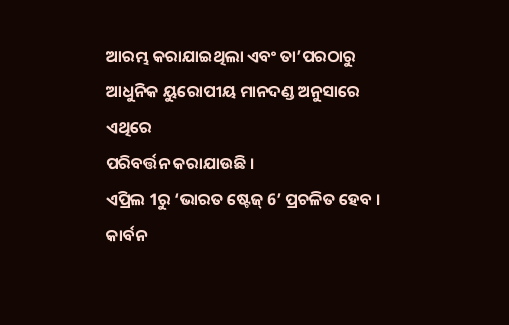ଆରମ୍ଭ କରାଯାଇଥିଲା ଏବଂ ତା’ପରଠାରୁ ଆଧୁନିକ ୟୁରୋପୀୟ ମାନଦଣ୍ଡ ଅନୁସାରେ ଏଥିରେ
ପରିବର୍ତ୍ତନ କରାଯାଉଛି ।
ଏପ୍ରିଲ 1ରୁ ‘ଭାରତ ଷ୍ଟେଜ୍ 6’ ପ୍ରଚଳିତ ହେବ । କାର୍ବନ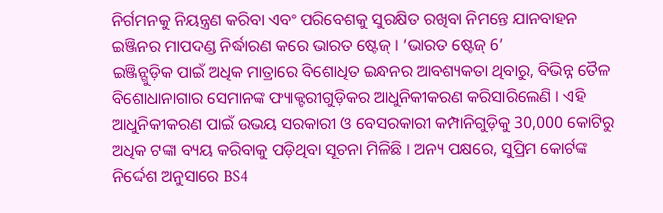ନିର୍ଗମନକୁ ନିୟନ୍ତ୍ରଣ କରିବା ଏବଂ ପରିବେଶକୁ ସୁରକ୍ଷିତ ରଖିବା ନିମନ୍ତେ ଯାନବାହନ ଇଞ୍ଜିନର ମାପଦଣ୍ଡ ନିର୍ଦ୍ଧାରଣ କରେ ଭାରତ ଷ୍ଟେଜ୍ । ‘ଭାରତ ଷ୍ଟେଜ୍ 6’
ଇଞ୍ଜିନ୍ଗୁଡ଼ିକ ପାଇଁ ଅଧିକ ମାତ୍ରାରେ ବିଶୋଧିତ ଇନ୍ଧନର ଆବଶ୍ୟକତା ଥିବାରୁ, ବିଭିନ୍ନ ତୈଳ ବିଶୋଧାନାଗାର ସେମାନଙ୍କ ଫ୍ୟାକ୍ଟରୀଗୁଡ଼ିକର ଆଧୁନିକୀକରଣ କରିସାରିଲେଣି । ଏହି ଆଧୁନିକୀକରଣ ପାଇଁ ଉଭୟ ସରକାରୀ ଓ ବେସରକାରୀ କମ୍ପାନିଗୁଡ଼ିକୁ 30,000 କୋଟିରୁ ଅଧିକ ଟଙ୍କା ବ୍ୟୟ କରିବାକୁ ପଡ଼ିଥିବା ସୂଚନା ମିଳିଛି । ଅନ୍ୟ ପକ୍ଷରେ, ସୁପ୍ରିମ କୋର୍ଟଙ୍କ ନିର୍ଦ୍ଦେଶ ଅନୁସାରେ BS4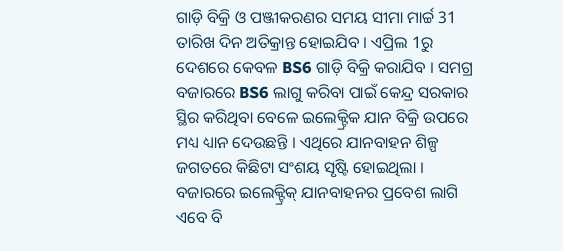ଗାଡ଼ି ବିକ୍ରି ଓ ପଞ୍ଜୀକରଣର ସମୟ ସୀମା ମାର୍ଚ୍ଚ 31 ତାରିଖ ଦିନ ଅତିକ୍ରାନ୍ତ ହୋଇଯିବ । ଏପ୍ରିଲ 1ରୁ ଦେଶରେ କେବଳ BS6 ଗାଡ଼ି ବିକ୍ରି କରାଯିବ । ସମଗ୍ର ବଜାରରେ BS6 ଲାଗୁ କରିବା ପାଇଁ କେନ୍ଦ୍ର ସରକାର ସ୍ଥିର କରିଥିବା ବେଳେ ଇଲେକ୍ଟ୍ରିକ ଯାନ ବିକ୍ରି ଉପରେ ମଧ୍ୟ ଧ୍ୟାନ ଦେଉଛନ୍ତି । ଏଥିରେ ଯାନବାହନ ଶିଳ୍ପ ଜଗତରେ କିଛିଟା ସଂଶୟ ସୃଷ୍ଟି ହୋଇଥିଲା । ବଜାରରେ ଇଲେକ୍ଟ୍ରିକ୍ ଯାନବାହନର ପ୍ରବେଶ ଲାଗି ଏବେ ବି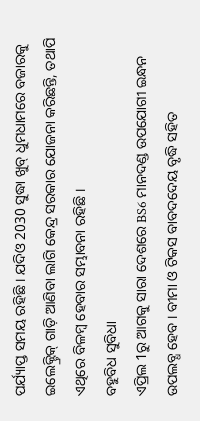ପର୍ଯ୍ୟାପ୍ତ ସମୟ ରହିଛି । ଯଦିଓ 2030 ସୁଦ୍ଧା ଖୁବ୍ ଧୁମଧାମରେ ବଜାରକୁ ଇଲେକ୍ଟ୍ରିକ୍ ଗାଡ଼ି ଆଣିବା ଲାଗି କେନ୍ଦ୍ର ସରକାର ଯୋଜନା କରିଛନ୍ତି, ତଥାପି ଏଥିରେ ବିଳମ୍ବ ହେବାର ସମ୍ଭାବନା ରହିଛି ।
ବହୁବିଧ ସୁବିଧା
ଏପ୍ରିଲ 1ରୁ ଆଗକୁ ସାରା ଦେଶରେ BS6 ମାନଦଣ୍ଡ ଉପଯୋଗୀ ଇନ୍ଧନ ଉପଲବ୍ଧ ହେବ । ବୀମା ଓ ଟିକସ ବାବଦଦେୟ ବୃଦ୍ଧି ସହିତ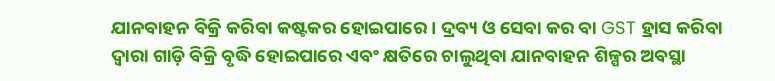ଯାନବାହନ ବିକ୍ରି କରିବା କଷ୍ଟକର ହୋଇପାରେ । ଦ୍ରବ୍ୟ ଓ ସେବା କର ବା GST ହ୍ରାସ କରିବା ଦ୍ବାରା ଗାଡ଼ି ବିକ୍ରି ବୃଦ୍ଧି ହୋଇପାରେ ଏବଂ କ୍ଷତିରେ ଚାଲୁଥିବା ଯାନବାହନ ଶିଳ୍ପର ଅବସ୍ଥା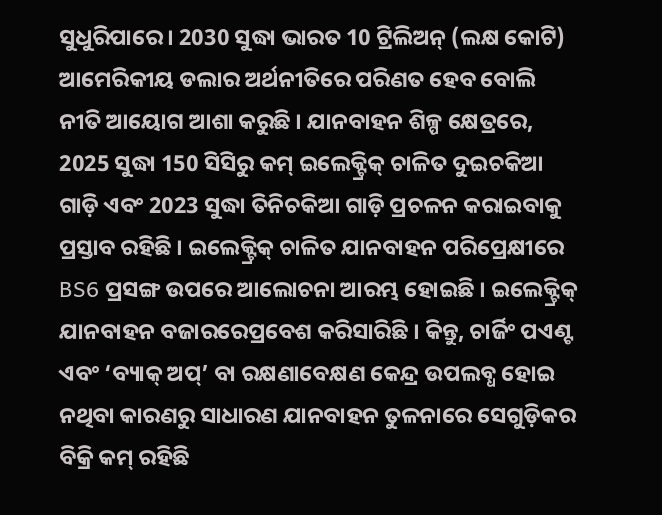ସୁଧୁରିପାରେ । 2030 ସୁଦ୍ଧା ଭାରତ 10 ଟ୍ରିଲିଅନ୍ (ଲକ୍ଷ କୋଟି) ଆମେରିକୀୟ ଡଲାର ଅର୍ଥନୀତିରେ ପରିଣତ ହେବ ବୋଲି ନୀତି ଆୟୋଗ ଆଶା କରୁଛି । ଯାନବାହନ ଶିଳ୍ପ କ୍ଷେତ୍ରରେ, 2025 ସୁଦ୍ଧା 150 ସିସିରୁ କମ୍ ଇଲେକ୍ଟ୍ରିକ୍ ଚାଳିତ ଦୁଇଚକିଆ ଗାଡ଼ି ଏବଂ 2023 ସୁଦ୍ଧା ତିନିଚକିଆ ଗାଡ଼ି ପ୍ରଚଳନ କରାଇବାକୁ ପ୍ରସ୍ତାବ ରହିଛି । ଇଲେକ୍ଟ୍ରିକ୍ ଚାଳିତ ଯାନବାହନ ପରିପ୍ରେକ୍ଷୀରେ BS6 ପ୍ରସଙ୍ଗ ଉପରେ ଆଲୋଚନା ଆରମ୍ଭ ହୋଇଛି । ଇଲେକ୍ଟ୍ରିକ୍ ଯାନବାହନ ବଜାରରେପ୍ରବେଶ କରିସାରିଛି । କିନ୍ତୁ, ଚାର୍ଜିଂ ପଏଣ୍ଟ ଏବଂ ‘ବ୍ୟାକ୍ ଅପ୍’ ବା ରକ୍ଷଣାବେକ୍ଷଣ କେନ୍ଦ୍ର ଉପଲବ୍ଧ ହୋଇ ନଥିବା କାରଣରୁ ସାଧାରଣ ଯାନବାହନ ତୁଳନାରେ ସେଗୁଡ଼ିକର ବିକ୍ରି କମ୍ ରହିଛି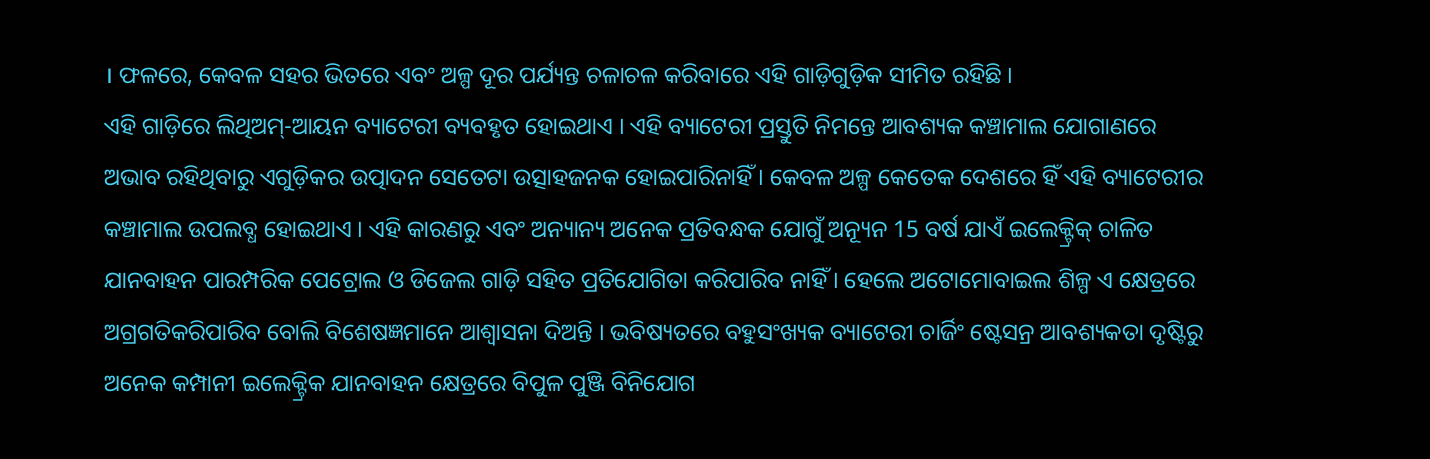। ଫଳରେ, କେବଳ ସହର ଭିତରେ ଏବଂ ଅଳ୍ପ ଦୂର ପର୍ଯ୍ୟନ୍ତ ଚଳାଚଳ କରିବାରେ ଏହି ଗାଡ଼ିଗୁଡ଼ିକ ସୀମିତ ରହିଛି ।
ଏହି ଗାଡ଼ିରେ ଲିଥିଅମ୍-ଆୟନ ବ୍ୟାଟେରୀ ବ୍ୟବହୃତ ହୋଇଥାଏ । ଏହି ବ୍ୟାଟେରୀ ପ୍ରସ୍ତୁତି ନିମନ୍ତେ ଆବଶ୍ୟକ କଞ୍ଚାମାଲ ଯୋଗାଣରେ ଅଭାବ ରହିଥିବାରୁ ଏଗୁଡ଼ିକର ଉତ୍ପାଦନ ସେତେଟା ଉତ୍ସାହଜନକ ହୋଇପାରିନାହିଁ । କେବଳ ଅଳ୍ପ କେତେକ ଦେଶରେ ହିଁ ଏହି ବ୍ୟାଟେରୀର କଞ୍ଚାମାଲ ଉପଲବ୍ଧ ହୋଇଥାଏ । ଏହି କାରଣରୁ ଏବଂ ଅନ୍ୟାନ୍ୟ ଅନେକ ପ୍ରତିବନ୍ଧକ ଯୋଗୁଁ ଅନ୍ୟୂନ 15 ବର୍ଷ ଯାଏଁ ଇଲେକ୍ଟ୍ରିକ୍ ଚାଳିତ ଯାନବାହନ ପାରମ୍ପରିକ ପେଟ୍ରୋଲ ଓ ଡିଜେଲ ଗାଡ଼ି ସହିତ ପ୍ରତିଯୋଗିତା କରିପାରିବ ନାହିଁ । ହେଲେ ଅଟୋମୋବାଇଲ ଶିଳ୍ପ ଏ କ୍ଷେତ୍ରରେ ଅଗ୍ରଗତିକରିପାରିବ ବୋଲି ବିଶେଷଜ୍ଞମାନେ ଆଶ୍ବାସନା ଦିଅନ୍ତି । ଭବିଷ୍ୟତରେ ବହୁସଂଖ୍ୟକ ବ୍ୟାଟେରୀ ଚାର୍ଜିଂ ଷ୍ଟେସନ୍ର ଆବଶ୍ୟକତା ଦୃଷ୍ଟିରୁ ଅନେକ କମ୍ପାନୀ ଇଲେକ୍ଟ୍ରିକ ଯାନବାହନ କ୍ଷେତ୍ରରେ ବିପୁଳ ପୁଞ୍ଜି ବିନିଯୋଗ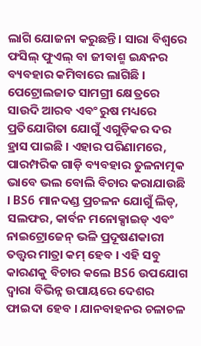ଲାଗି ଯୋଜନା କରୁଛନ୍ତି । ସାରା ବିଶ୍ବରେ ଫସିଲ୍ ଫୁଏଲ୍ ବା ଜୀବାଶ୍ମ ଇନ୍ଧନର ବ୍ୟବହାର କମିବାରେ ଲାଗିଛି । ପେଟ୍ରୋଲଜାତ ସାମଗ୍ରୀ କ୍ଷେତ୍ରରେ ସାଉଦି ଆରବ ଏବଂ ରୁଷ ମଧ୍ୟରେ ପ୍ରତିଯୋଗିତା ଯୋଗୁଁ ଏଗୁଡ଼ିକର ଦର ହ୍ରାସ ପାଇଛି । ଏହାର ପରିଣାମରେ, ପାରମ୍ପରିକ ଗାଡ଼ି ବ୍ୟବହାର ତୁଳନାତ୍ମକ ଭାବେ ଭଲ ବୋଲି ବିଚାର କରାଯାଉଛି । BS6 ମାନଦଣ୍ଡ ପ୍ରଚଳନ ଯୋଗୁଁ ଲିଡ୍, ସଲଫର, କାର୍ବନ ମନୋକ୍ସାଇଡ୍ ଏବଂ ନାଇଟ୍ରୋଜେନ୍ ଭଳି ପ୍ରଦୂଷଣକାରୀ ତତ୍ତ୍ବର ମାତ୍ରା କମ୍ ହେବ । ଏହି ସବୁ କାରଣକୁ ବିଚାର କଲେ BS6 ଉପଯୋଗ ଦ୍ବାରା ବିଭିନ୍ନ ଉପାୟରେ ଦେଶର ଫାଇଦା ହେବ । ଯାନବାହନର ଚଳାଚଳ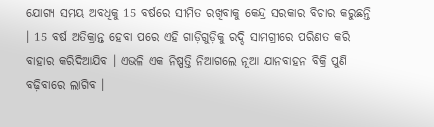ଯୋଗ୍ୟ ସମୟ ଅବଧିକୁ 15 ବର୍ଷରେ ସୀମିତ ରଖିବାକୁ କେନ୍ଦ୍ର ସରକାର ବିଚାର କରୁଛନ୍ତି । 15 ବର୍ଷ ଅତିକ୍ରାନ୍ତ ହେବା ପରେ ଏହି ଗାଡ଼ିଗୁଡ଼ିକୁ ରଦ୍ଦି ସାମଗ୍ରୀରେ ପରିଣତ କରି ବାହାର କରିଦିଆଯିବ । ଏଭଳି ଏକ ନିଷ୍ପତ୍ତି ନିଆଗଲେ ନୂଆ ଯାନବାହନ ବିକ୍ରି ପୁଣି ବଢ଼ିବାରେ ଲାଗିବ ।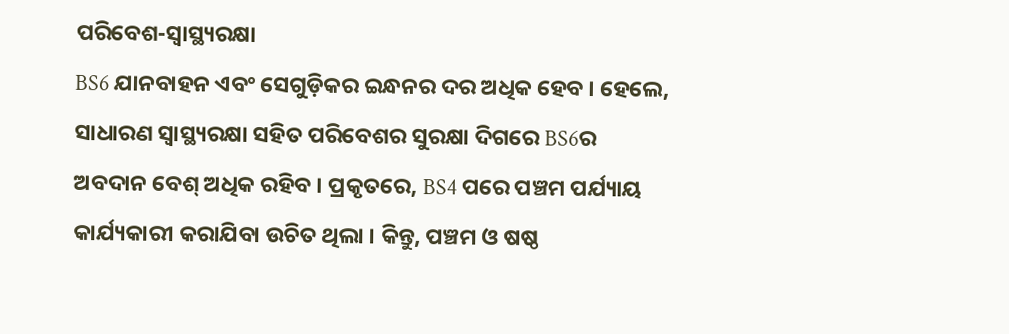ପରିବେଶ-ସ୍ବାସ୍ଥ୍ୟରକ୍ଷା
BS6 ଯାନବାହନ ଏବଂ ସେଗୁଡ଼ିକର ଇନ୍ଧନର ଦର ଅଧିକ ହେବ । ହେଲେ, ସାଧାରଣ ସ୍ବାସ୍ଥ୍ୟରକ୍ଷା ସହିତ ପରିବେଶର ସୁରକ୍ଷା ଦିଗରେ BS6ର ଅବଦାନ ବେଶ୍ ଅଧିକ ରହିବ । ପ୍ରକୃତରେ, BS4 ପରେ ପଞ୍ଚମ ପର୍ଯ୍ୟାୟ କାର୍ଯ୍ୟକାରୀ କରାଯିବା ଉଚିତ ଥିଲା । କିନ୍ତୁ, ପଞ୍ଚମ ଓ ଷଷ୍ଠ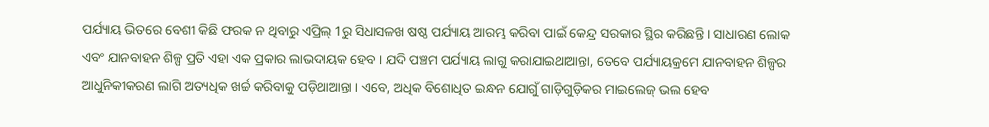ପର୍ଯ୍ୟାୟ ଭିତରେ ବେଶୀ କିଛି ଫରକ ନ ଥିବାରୁ ଏପ୍ରିଲ୍ 1ରୁ ସିଧାସଳଖ ଷଷ୍ଠ ପର୍ଯ୍ୟାୟ ଆରମ୍ଭ କରିବା ପାଇଁ କେନ୍ଦ୍ର ସରକାର ସ୍ଥିର କରିଛନ୍ତି । ସାଧାରଣ ଲୋକ ଏବଂ ଯାନବାହନ ଶିଳ୍ପ ପ୍ରତି ଏହା ଏକ ପ୍ରକାର ଲାଭଦାୟକ ହେବ । ଯଦି ପଞ୍ଚମ ପର୍ଯ୍ୟାୟ ଲାଗୁ କରାଯାଇଥାଆନ୍ତା, ତେବେ ପର୍ଯ୍ୟାୟକ୍ରମେ ଯାନବାହନ ଶିଳ୍ପର ଆଧୁନିକୀକରଣ ଲାଗି ଅତ୍ୟଧିକ ଖର୍ଚ୍ଚ କରିବାକୁ ପଡ଼ିଥାଆନ୍ତା । ଏବେ, ଅଧିକ ବିଶୋଧିତ ଇନ୍ଧନ ଯୋଗୁଁ ଗାଡ଼ିଗୁଡ଼ିକର ମାଇଲେଜ୍ ଭଲ ହେବ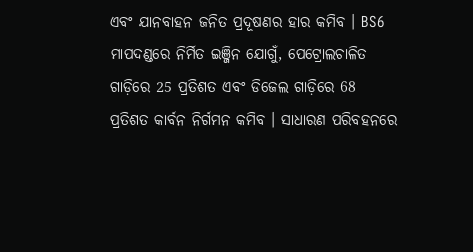ଏବଂ ଯାନବାହନ ଜନିତ ପ୍ରଦୂଷଣର ହାର କମିବ । BS6 ମାପଦଣ୍ଡରେ ନିର୍ମିତ ଇଞ୍ଜିନ ଯୋଗୁଁ, ପେଟ୍ରୋଲଚାଳିତ ଗାଡ଼ିରେ 25 ପ୍ରତିଶତ ଏବଂ ଡିଜେଲ ଗାଡ଼ିରେ 68 ପ୍ରତିଶତ କାର୍ବନ ନିର୍ଗମନ କମିବ । ସାଧାରଣ ପରିବହନରେ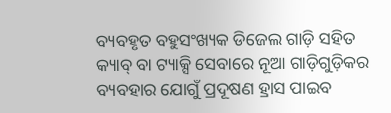ବ୍ୟବହୃତ ବହୁସଂଖ୍ୟକ ଡିଜେଲ ଗାଡ଼ି ସହିତ କ୍ୟାବ୍ ବା ଟ୍ୟାକ୍ସି ସେବାରେ ନୂଆ ଗାଡ଼ିଗୁଡ଼ିକର ବ୍ୟବହାର ଯୋଗୁଁ ପ୍ରଦୂଷଣ ହ୍ରାସ ପାଇବ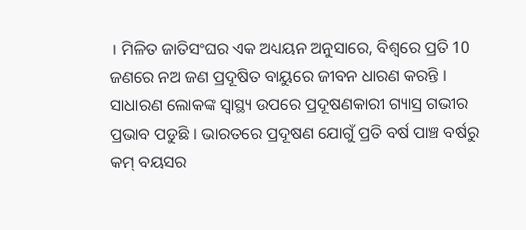। ମିଳିତ ଜାତିସଂଘର ଏକ ଅଧ୍ୟୟନ ଅନୁସାରେ, ବିଶ୍ବରେ ପ୍ରତି 10 ଜଣରେ ନଅ ଜଣ ପ୍ରଦୂଷିତ ବାୟୁରେ ଜୀବନ ଧାରଣ କରନ୍ତି । ସାଧାରଣ ଲୋକଙ୍କ ସ୍ବାସ୍ଥ୍ୟ ଉପରେ ପ୍ରଦୂଷଣକାରୀ ଗ୍ୟାସ୍ର ଗଭୀର ପ୍ରଭାବ ପଡୁଛି । ଭାରତରେ ପ୍ରଦୂଷଣ ଯୋଗୁଁ ପ୍ରତି ବର୍ଷ ପାଞ୍ଚ ବର୍ଷରୁ କମ୍ ବୟସର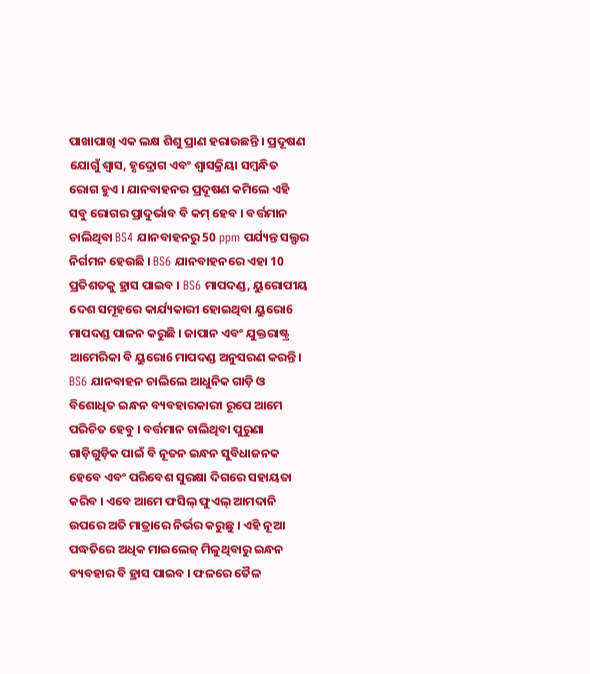ପାଖାପାଖି ଏକ ଲକ୍ଷ ଶିଶୁ ପ୍ରାଣ ହରାଉଛନ୍ତି । ପ୍ରଦୂଷଣ ଯୋଗୁଁ ଶ୍ବାସ, ହୃଦ୍ରୋଗ ଏବଂ ଶ୍ବାସକ୍ରିୟା ସମ୍ବନ୍ଧିତ ରୋଗ ହୁଏ । ଯାନବାହନର ପ୍ରଦୂଷଣ କମିଲେ ଏହି ସବୁ ରୋଗର ପ୍ରାଦୁର୍ଭାବ ବି କମ୍ ହେବ । ବର୍ତ୍ତମାନ ଚାଲିଥିବା BS4 ଯାନବାହନରୁ 50 ppm ପର୍ଯ୍ୟନ୍ତ ସଲ୍ଫର ନିର୍ଗମନ ହେଉଛି । BS6 ଯାନବାହନରେ ଏହା 10 ପ୍ରତିଶତକୁ ହ୍ରାସ ପାଇବ । BS6 ମାପଦଣ୍ଡ, ୟୁରୋପୀୟ ଦେଶ ସମୂହରେ କାର୍ଯ୍ୟକାରୀ ହୋଇଥିବା ୟୁରୋ6 ମାପଦଣ୍ଡ ପାଳନ କରୁଛି । ଜାପାନ ଏବଂ ଯୁକ୍ତରାଷ୍ଟ୍ର ଆମେରିକା ବି ୟୁରୋ6 ମାପଦଣ୍ଡ ଅନୁସରଣ କରନ୍ତି । BS6 ଯାନବାହନ ଚାଲିଲେ ଆଧୁନିକ ଗାଡ଼ି ଓ ବିଶୋଧିତ ଇନ୍ଧନ ବ୍ୟବହାରକାରୀ ରୂପେ ଆମେ ପରିଚିତ ହେବୁ । ବର୍ତ୍ତମାନ ଚାଲିଥିବା ପୁରୁଣା ଗାଡ଼ିଗୁଡ଼ିକ ପାଇଁ ବି ନୂତନ ଇନ୍ଧନ ସୁବିଧାଜନକ ହେବେ ଏବଂ ପରିବେଶ ସୁରକ୍ଷା ଦିଗରେ ସହାୟତା କରିବ । ଏବେ ଆମେ ଫସିଲ୍ ଫୁଏଲ୍ ଆମଦାନି ଉପରେ ଅତି ମାତ୍ରାରେ ନିର୍ଭର କରୁଛୁ । ଏହି ନୂଆ ପଦ୍ଧତିରେ ଅଧିକ ମାଇଲେଜ୍ ମିଳୁଥିବାରୁ ଇନ୍ଧନ ବ୍ୟବହାର ବି ହ୍ରାସ ପାଇବ । ଫଳରେ ତୈଳ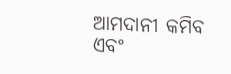ଆମଦାନୀ କମିବ ଏବଂ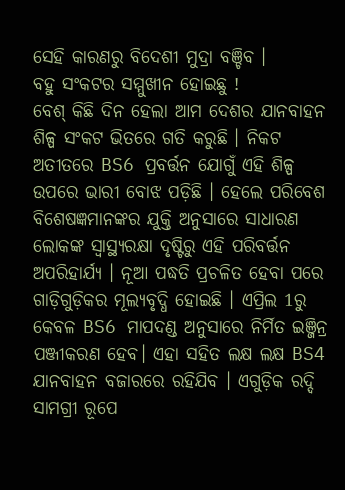ସେହି କାରଣରୁ ବିଦେଶୀ ମୁଦ୍ରା ବଞ୍ଚିବ ।
ବହୁ ସଂକଟର ସମ୍ମୁଖୀନ ହୋଇଛୁ !
ବେଶ୍ କିଛି ଦିନ ହେଲା ଆମ ଦେଶର ଯାନବାହନ ଶିଳ୍ପ ସଂକଟ ଭିତରେ ଗତି କରୁଛି । ନିକଟ ଅତୀତରେ BS6 ପ୍ରବର୍ତ୍ତନ ଯୋଗୁଁ ଏହି ଶିଳ୍ପ ଉପରେ ଭାରୀ ବୋଝ ପଡ଼ିଛି । ହେଲେ ପରିବେଶ ବିଶେଷଜ୍ଞମାନଙ୍କର ଯୁକ୍ତି ଅନୁସାରେ ସାଧାରଣ ଲୋକଙ୍କ ସ୍ବାସ୍ଥ୍ୟରକ୍ଷା ଦୃଷ୍ଟିରୁ ଏହି ପରିବର୍ତ୍ତନ ଅପରିହାର୍ଯ୍ୟ । ନୂଆ ପଦ୍ଧତି ପ୍ରଚଳିତ ହେବା ପରେ ଗାଡ଼ିଗୁଡ଼ିକର ମୂଲ୍ୟବୃଦ୍ଧି ହୋଇଛି । ଏପ୍ରିଲ 1ରୁ କେବଳ BS6 ମାପଦଣ୍ଡ ଅନୁସାରେ ନିର୍ମିତ ଇଞ୍ଜିନ୍ର ପଞ୍ଜୀକରଣ ହେବ। ଏହା ସହିତ ଲକ୍ଷ ଲକ୍ଷ BS4 ଯାନବାହନ ବଜାରରେ ରହିଯିବ । ଏଗୁଡ଼ିକ ରଦ୍ଦି ସାମଗ୍ରୀ ରୂପେ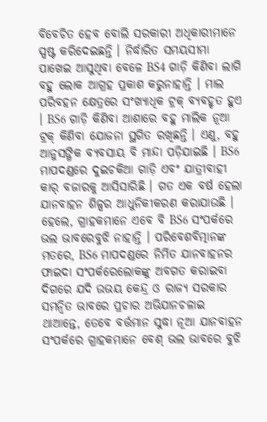ବିବେଚିତ ହେବ ବୋଲି ସରକାରୀ ଅଧିକାରୀମାନେ ସ୍ପଷ୍ଟ କରିଦେଇଛନ୍ତି । ନିର୍ଦ୍ଧାରିତ ସମୟସୀମା ପାଖେଇ ଆସୁଥିବା ବେଳେ BS4 ଗାଡ଼ି କିଣିବା ଲାଗି ବହୁ ଲୋକ ଆଗ୍ରହ ପ୍ରକାଶ କରୁନାହାନ୍ତି । ମାଲ ପରିବହନ କ୍ଷେତ୍ରରେ ସଂଖ୍ୟାଧିକ ଟ୍ରକ୍ ବ୍ୟବହୃତ ହୁଏ । BS6 ଗାଡ଼ି କିଣିବା ଆଶାରେ ବହୁ ମାଲିକ ନୂଆ ଟ୍ରକ୍ କିଣିବା ଯୋଜନା ସ୍ଥଗିତ ରଖିଛନ୍ତି । ଏଣୁ, ବହୁ ଆନୁସଙ୍ଗିକ ବ୍ୟବସାୟ ବି ମାନ୍ଦା ପଡ଼ିଯାଇଛି । BS6 ମାପଦଣ୍ଡରେ ଦୁଇଚକିଆ ଗାଡ଼ି ଏବଂ ଯାତ୍ରୀବାହୀ କାର୍ ବଜାରକୁ ଆସିସାରିଛି । ଗତ ଏକ ବର୍ଷ ହେଲା ଯାନବାହନ ଶିଳ୍ପର ଆଧୁନିକୀକରଣ କରାଯାଉଛି । ହେଲେ, ଗ୍ରାହକମାନେ ଏବେ ବି BS6 ସଂପର୍କରେ ଭଲ ଭାବରେବୁଝି ନାହାନ୍ତି । ପରିବେଶବିତ୍ମାନଙ୍କ ମତରେ, BS6 ମାପଦଣ୍ଡରେ ନିର୍ମିତ ଯାନବାହନର ଫାଇଦା ସଂପର୍କରେଲୋକଙ୍କୁ ଅବଗତ କରାଇବା ଦିଗରେ ଯଦି ଉଭୟ କେନ୍ଦ୍ର ଓ ରାଜ୍ୟ ସରକାର ସମନ୍ବିତ ଭାବରେ ପ୍ରଚାର ଅଭିଯାନଚଳାଇ ଥାଆନ୍ତେ, ତେବେ ବର୍ତ୍ତମାନ ସୁଦ୍ଧା ନୂଆ ଯାନବାହନ ସଂପର୍କରେ ଗ୍ରାହକମାନେ ବେଶ୍ ଭଲ ଭାବରେ ବୁଝି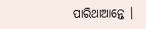ପାରିଥାଆନ୍ତେ ।